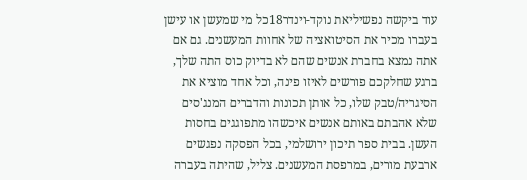עוד ביקשה נפשיליאת נוקד-וינדר18כל מי שמעשן או עישן בעברו מכיר את הסיטואציה של אחוות המעשנים. גם אם אתה נמצא בחברת אנשים שהם לא בדיוק כוס התה שלך, ברגע שחלקכם פורשים לאיזו פינה, וכל אחד מוציא את הסיגריה/טבק שלו, כל אותן תכונות והדברים המנג'סים שלא אהבתם באותם אנשים איכשהו מתפוגגים בחסות העשן. בבית ספר תיכון ירושלמי, בכל הפסקה נפגשים ארבעת מורים, במרפסת המעשנים. צליל, שהיתה בעברה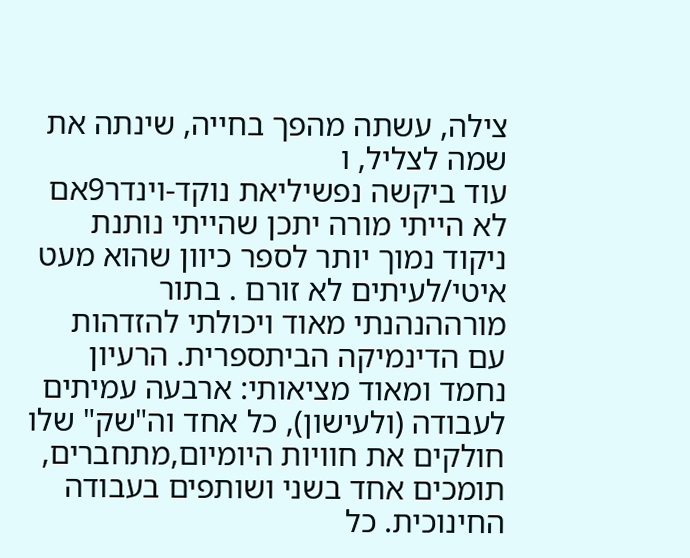צילה, עשתה מהפך בחייה, שינתה את שמה לצליל, ו
עוד ביקשה נפשיליאת נוקד-וינדר9אם לא הייתי מורה יתכן שהייתי נותנת ניקוד נמוך יותר לספר כיוון שהוא מעט איטי/לעיתים לא זורם . בתור מורההנהנתי מאוד ויכולתי להזדהות עם הדינמיקה הביתספרית. הרעיון נחמד ומאוד מציאותי: ארבעה עמיתים לעבודה (ולעישון), כל אחד וה"שק" שלו חולקים את חוויות היומיום,מתחברים, תומכים אחד בשני ושותפים בעבודה החינוכית. כל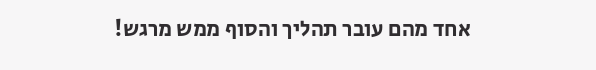אחד מהם עובר תהליך והסוף ממש מרגש!